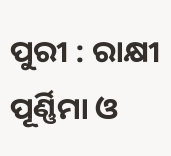ପୁରୀ : ରାକ୍ଷୀ ପୂର୍ଣ୍ଣିମା ଓ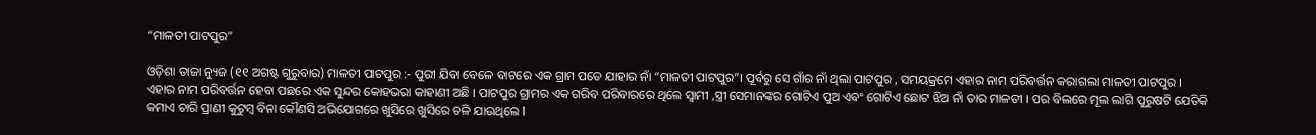“ମାଳତୀ ପାଟପୁର”

ଓଡ଼ିଶା ତାଜା ନ୍ୟୁଜ (୧୧ ଅଗଷ୍ଟ ଗୁରୁବାର) ମାଳତୀ ପାଟପୁର :- ପୁରୀ ଯିବା ବେଳେ ବାଟରେ ଏକ ଗ୍ରାମ ପଡେ ଯାହାର ନାଁ “ମାଳତୀ ପାଟପୁର”। ପୂର୍ବରୁ ସେ ଗାଁର ନାଁ ଥିଲା ପାଟପୁର , ସମୟକ୍ରମେ ଏହାର ନାମ ପରିବର୍ତ୍ତନ କରାଗଲା ମାଳତୀ ପାଟପୁର । ଏହାର ନାମ ପରିବର୍ତ୍ତନ ହେବା ପଛରେ ଏକ ସୁନ୍ଦର କୋହଭରା କାହାଣୀ ଅଛି । ପାଟପୁର ଗ୍ରାମର ଏକ ଗରିବ ପରିବାରରେ ଥିଲେ ସ୍ଵାମୀ ,ସ୍ତ୍ରୀ ସେମାନଙ୍କର ଗୋଟିଏ ପୁଅ ଏବଂ ଗୋଟିଏ ଛୋଟ ଝିଅ ନାଁ ତାର ମାଳତୀ । ପର ବିଲରେ ମୂଲ ଲାଗି ପୁରୁଷଟି ଯେତିକି କମାଏ ଚାରି ପ୍ରାଣୀ କୁଟୁମ୍ବ ବିନା କୌଣସି ଅଭିଯୋଗରେ ଖୁସିରେ ଖୁସିରେ ଚଳି ଯାଉଥିଲେ l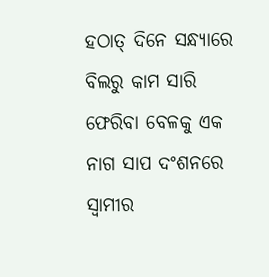ହଠାତ୍ ଦିନେ ସନ୍ଧ୍ୟାରେ ବିଲରୁ କାମ ସାରି ଫେରିବା ବେଳକୁ ଏକ ନାଗ ସାପ ଦଂଶନରେ ସ୍ଵାମୀର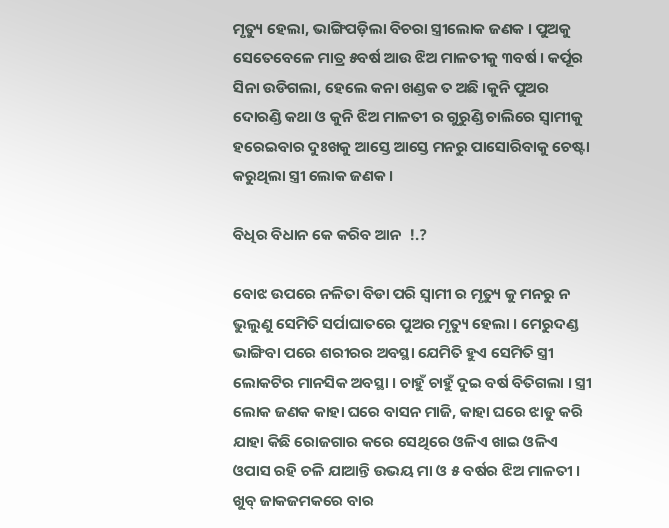ମୃତ୍ୟୁ ହେଲା, ଭାଙ୍ଗିପଡ଼ିଲା ବିଚରା ସ୍ତ୍ରୀଲୋକ ଜଣକ । ପୁଅକୁ ସେତେବେଳେ ମାତ୍ର ୫ବର୍ଷ ଆଉ ଝିଅ ମାଳତୀକୁ ୩ବର୍ଷ । କର୍ପୂର ସିନା ଉଡିଗଲା, ହେଲେ କନା ଖଣ୍ଡକ ତ ଅଛି ।କୁନି ପୁଅର ଦୋରଣ୍ଡି କଥା ଓ କୁନି ଝିଅ ମାଳତୀ ର ଗୁରୁଣ୍ଡି ଚାଲିରେ ସ୍ଵାମୀକୁ ହରେଇବାର ଦୁଃଖକୁ ଆସ୍ତେ ଆସ୍ତେ ମନରୁ ପାସୋରିବାକୁ ଚେଷ୍ଟା କରୁଥିଲା ସ୍ତ୍ରୀ ଲୋକ ଜଣକ ।

ବିଧିର ବିଧାନ କେ କରିବ ଆନ  !.?

ବୋଝ ଉପରେ ନଳିତା ବିଡା ପରି ସ୍ଵାମୀ ର ମୃତ୍ୟୁ କୁ ମନରୁ ନ ଭୁଲୁଣୁ ସେମିତି ସର୍ପାଘାତରେ ପୁଅର ମୃତ୍ୟୁ ହେଲା । ମେରୁଦଣ୍ଡ ଭାଙ୍ଗିବା ପରେ ଶରୀରର ଅବସ୍ଥା ଯେମିତି ହୁଏ ସେମିତି ସ୍ତ୍ରୀ ଲୋକଟିର ମାନସିକ ଅବସ୍ଥା । ଚାହୁଁ ଚାହୁଁ ଦୁଇ ବର୍ଷ ବିତିଗଲା । ସ୍ତ୍ରୀ ଲୋକ ଜଣକ କାହା ଘରେ ବାସନ ମାଜି, କାହା ଘରେ ଝାଡୁ କରି ଯାହା କିଛି ରୋଜଗାର କରେ ସେଥିରେ ଓଳିଏ ଖାଇ ଓଳିଏ ଓପାସ ରହି ଚଳି ଯାଆନ୍ତି ଉଭୟ ମା ଓ ୫ ବର୍ଷର ଝିଅ ମାଳତୀ । ଖୁବ୍ ଜାକଜମକରେ ବାର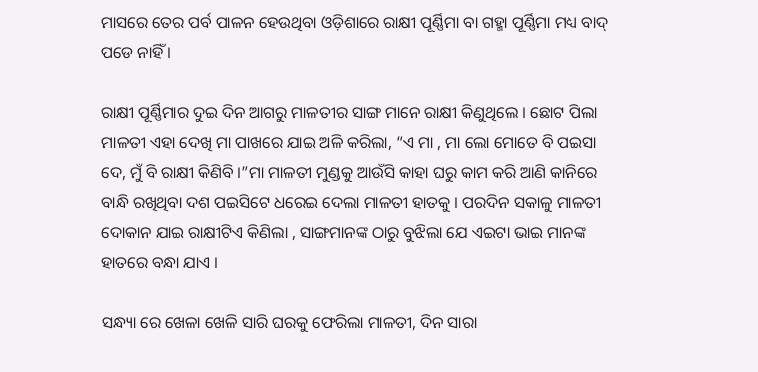ମାସରେ ତେର ପର୍ବ ପାଳନ ହେଉଥିବା ଓଡ଼ିଶାରେ ରାକ୍ଷୀ ପୂର୍ଣ୍ଣିମା ବା ଗହ୍ମା ପୂର୍ଣ୍ଣିମା ମଧ୍ୟ ବାଦ୍ ପଡେ ନାହିଁ ।

ରାକ୍ଷୀ ପୂର୍ଣ୍ଣିମାର ଦୁଇ ଦିନ ଆଗରୁ ମାଳତୀର ସାଙ୍ଗ ମାନେ ରାକ୍ଷୀ କିଣୁଥିଲେ । ଛୋଟ ପିଲା ମାଳତୀ ଏହା ଦେଖି ମା ପାଖରେ ଯାଇ ଅଳି କରିଲା, “ଏ ମା , ମା ଲୋ ମୋତେ ବି ପଇସା ଦେ, ମୁଁ ବି ରାକ୍ଷୀ କିଣିବି ।”ମା ମାଳତୀ ମୁଣ୍ଡକୁ ଆଉଁସି କାହା ଘରୁ କାମ କରି ଆଣି କାନିରେ ବାନ୍ଧି ରଖିଥିବା ଦଶ ପଇସିଟେ ଧରେଇ ଦେଲା ମାଳତୀ ହାତକୁ । ପରଦିନ ସକାଳୁ ମାଳତୀ ଦୋକାନ ଯାଇ ରାକ୍ଷୀଟିଏ କିଣିଲା , ସାଙ୍ଗମାନଙ୍କ ଠାରୁ ବୁଝିଲା ଯେ ଏଇଟା ଭାଇ ମାନଙ୍କ ହାତରେ ବନ୍ଧା ଯାଏ ।

ସନ୍ଧ୍ୟା ରେ ଖେଳା ଖେଳି ସାରି ଘରକୁ ଫେରିଲା ମାଳତୀ, ଦିନ ସାରା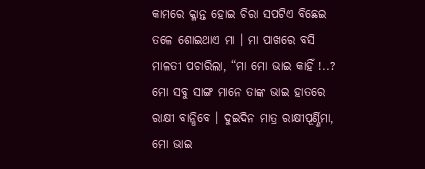କାମରେ କ୍ଳାନ୍ତ ହୋଇ ଚିରା ସପଟିଏ ବିଛେଇ ତଳେ ଶୋଇଥାଏ ମା । ମା ପାଖରେ ବସି ମାଳତୀ ପଚାରିଲା, “ମା ମୋ ଭାଇ କାହିଁ !..? ମୋ ସବୁ ସାଙ୍ଗ ମାନେ ତାଙ୍କ ଭାଇ ହାତରେ ରାକ୍ଷୀ ବାନ୍ଧିବେ । ଦୁଇଦିନ ମାତ୍ର ରାକ୍ଷୀପୂର୍ଣ୍ଣିମା, ମୋ ଭାଇ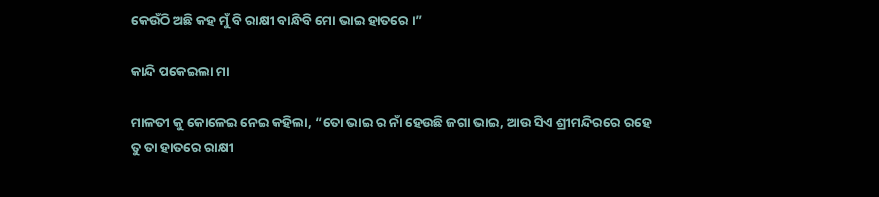କେଉଁଠି ଅଛି କହ ମୁଁ ବି ରାକ୍ଷୀ ବାନ୍ଧିବି ମୋ ଭାଇ ହାତରେ ।”

କାନ୍ଦି ପକେଇଲା ମା

ମାଳତୀ କୁ କୋଳେଇ ନେଇ କହିଲା, “ତୋ ଭାଇ ର ନାଁ ହେଉଛି ଜଗା ଭାଇ, ଆଉ ସିଏ ଶ୍ରୀମନ୍ଦିରରେ ରହେ ତୁ ତା ହାତରେ ରାକ୍ଷୀ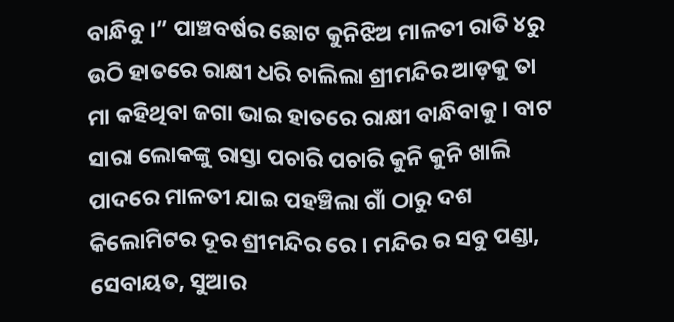ବାନ୍ଧିବୁ ।” ପାଞ୍ଚବର୍ଷର ଛୋଟ କୁନିଝିଅ ମାଳତୀ ରାତି ୪ରୁ ଉଠି ହାତରେ ରାକ୍ଷୀ ଧରି ଚାଲିଲା ଶ୍ରୀମନ୍ଦିର ଆଡ଼କୁ ତା ମା କହିଥିବା ଜଗା ଭାଇ ହାତରେ ରାକ୍ଷୀ ବାନ୍ଧିବାକୁ । ବାଟ ସାରା ଲୋକଙ୍କୁ ରାସ୍ତା ପଚାରି ପଚାରି କୁନି କୁନି ଖାଲି ପାଦରେ ମାଳତୀ ଯାଇ ପହଞ୍ଚିଲା ଗାଁ ଠାରୁ ଦଶ କିଲୋମିଟର ଦୂର ଶ୍ରୀମନ୍ଦିର ରେ । ମନ୍ଦିର ର ସବୁ ପଣ୍ଡା, ସେବାୟତ, ସୁଆର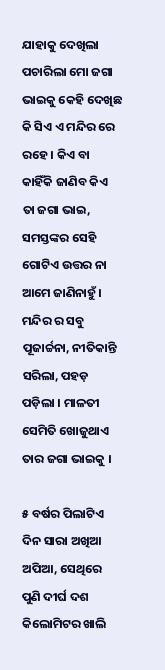ଯାହାକୁ ଦେଖିଲା ପଚାରିଲା ମୋ ଜଗା ଭାଇକୁ କେହି ଦେଖିଛ କି ସିଏ ଏ ମନ୍ଦିର ରେ ରହେ । କିଏ ବା କାହିଁକି ଜାଣିବ କିଏ ତା ଜଗା ଭାଇ, ସମସ୍ତଙ୍କର ସେହି ଗୋଟିଏ ଉତ୍ତର ନା ଆମେ ଜାଣିନାହୁଁ । ମନ୍ଦିର ର ସବୁ ପୂଜାର୍ଚ୍ଚନା, ନୀତିକାନ୍ତି ସରିଲା, ପହଡ଼ ପଡ଼ିଲା । ମାଳତୀ ସେମିତି ଖୋଜୁଥାଏ ତାର ଜଗା ଭାଇକୁ ।

୫ ବର୍ଷର ପିଲାଟିଏ ଦିନ ସାରା ଅଖିଆ ଅପିଆ, ସେଥିରେ ପୁଣି ଦୀର୍ଘ ଦଶ କିଲୋମିଟର ଖାଲି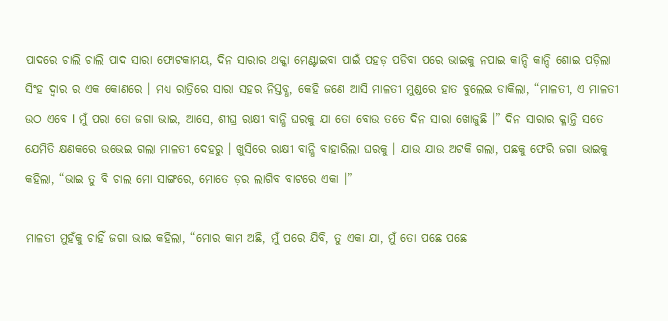ପାଦରେ ଚାଲି ଚାଲି ପାଦ ସାରା ଫୋଟକାମୟ, ଦିନ ସାରାର ଥକ୍କା ମେଣ୍ଟାଇବା ପାଇଁ ପହଡ଼ ପଡିବା ପରେ ଭାଇକୁ ନପାଇ କାନ୍ଦି କାନ୍ଦି ଶୋଇ ପଡ଼ିଲା ସିଂହ ଦ୍ଵାର ର ଏକ କୋଣରେ । ମଧ୍ୟ ରାତ୍ରିରେ ସାରା ସହର ନିସ୍ତବ୍ଧ, କେହି ଜଣେ ଆସି ମାଳତୀ ମୁଣ୍ଡରେ ହାତ ବୁଲେଇ ଡାକିଲା, “ମାଳତୀ, ଏ ମାଳତୀ ଉଠ ଏବେ l ମୁଁ ପରା ତୋ ଜଗା ଭାଇ, ଆସେ, ଶୀଘ୍ର ରାକ୍ଷୀ ବାନ୍ଧି ଘରକୁ ଯା ତୋ ବୋଉ ତତେ ଦିନ ସାରା ଖୋଜୁଛି ।” ଦିନ ସାରାର କ୍ଳାନ୍ତି ସତେ ଯେମିତି କ୍ଷଣକରେ ଉଭେଇ ଗଲା ମାଳତୀ ଦେହରୁ । ଖୁସିରେ ରାକ୍ଷୀ ବାନ୍ଧି ବାହାରିଲା ଘରକୁ । ଯାଉ ଯାଉ ଅଟକି ଗଲା, ପଛକୁ ଫେରି ଜଗା ଭାଇକୁ କହିଲା, “ଭାଇ ତୁ ବି ଚାଲ ମୋ ସାଙ୍ଗରେ, ମୋତେ ଡ଼ର ଲାଗିବ ବାଟରେ ଏକା ।”

ମାଳତୀ ମୁହଁକୁ ଚାହିଁ ଜଗା ଭାଇ କହିଲା, “ମୋର କାମ ଅଛି, ମୁଁ ପରେ ଯିବି, ତୁ ଏକା ଯା, ମୁଁ ତୋ ପଛେ ପଛେ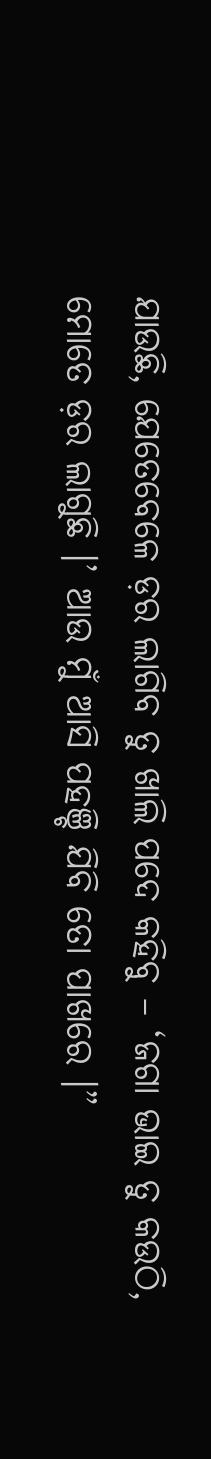ଯାଉଛି, ଯେତେବେଳେ ଡ଼ର ଲାଗିବ ତୁ ଖାଲି ପଦେ କହିବୁ – ‘ଜଗା ଭାଇ ତୁ କଉଠି, ମୋତେ ଡ଼ର ଲାଗୁଛି ।’ ଆଉ ମୁଁ ଆସି ପହଞ୍ଚି ଯିବି ତୋ ପାଖରେ ।”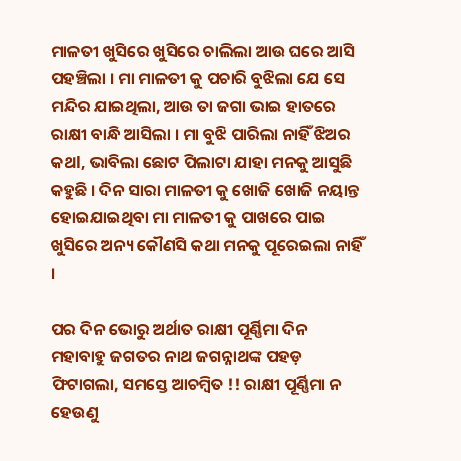ମାଳତୀ ଖୁସିରେ ଖୁସିରେ ଚାଲିଲା ଆଉ ଘରେ ଆସି ପହଞ୍ଚିଲା । ମା ମାଳତୀ କୁ ପଚାରି ବୁଝିଲା ଯେ ସେ ମନ୍ଦିର ଯାଇଥିଲା, ଆଉ ତା ଜଗା ଭାଇ ହାତରେ ରାକ୍ଷୀ ବାନ୍ଧି ଆସିଲା । ମା ବୁଝି ପାରିଲା ନାହିଁ ଝିଅର କଥl, ଭାବିଲା ଛୋଟ ପିଲାଟା ଯାହା ମନକୁ ଆସୁଛି କହୁଛି । ଦିନ ସାରା ମାଳତୀ କୁ ଖୋଜି ଖୋଜି ନୟାନ୍ତ ହୋଇଯାଇଥିବା ମା ମାଳତୀ କୁ ପାଖରେ ପାଇ ଖୁସିରେ ଅନ୍ୟ କୌଣସି କଥା ମନକୁ ପୂରେଇଲା ନାହିଁ ।

ପର ଦିନ ଭୋରୁ ଅର୍ଥାତ ରାକ୍ଷୀ ପୂର୍ଣ୍ଣିମା ଦିନ ମହାବାହୁ ଜଗତର ନାଥ ଜଗନ୍ନାଥଙ୍କ ପହଡ଼ ଫିଟାଗଲା, ସମସ୍ତେ ଆଚମ୍ଵିତ !! ରାକ୍ଷୀ ପୂର୍ଣ୍ଣିମା ନ ହେଉଣୁ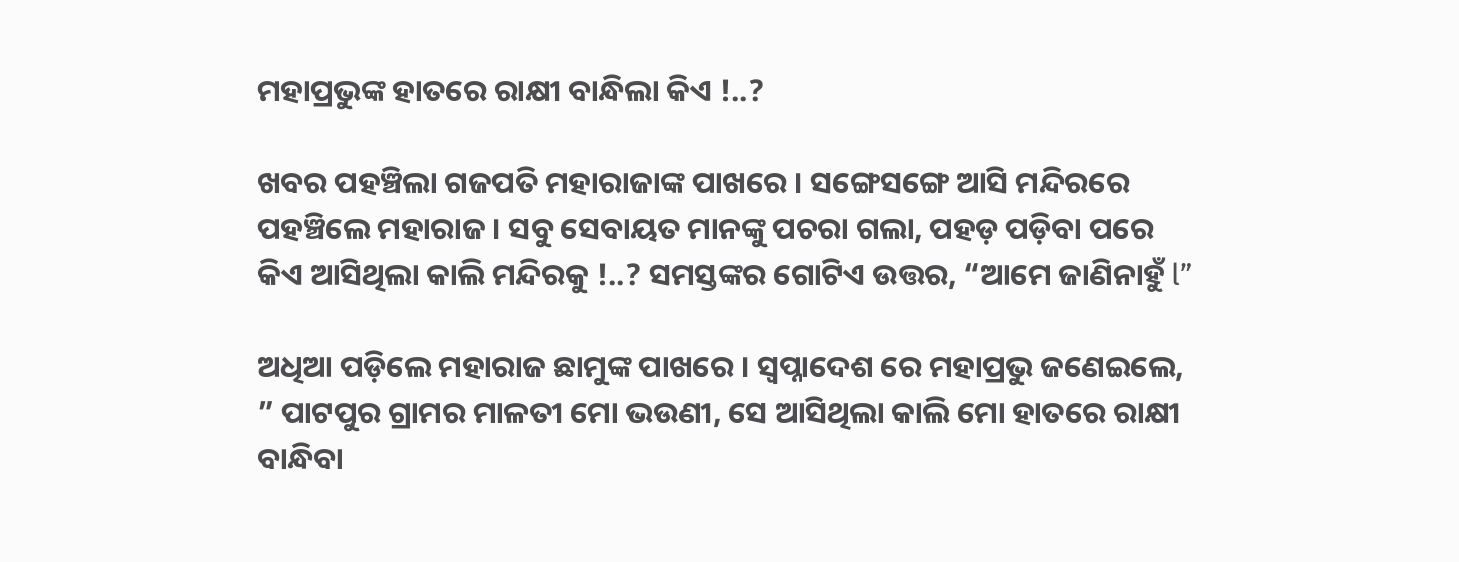ମହାପ୍ରଭୁଙ୍କ ହାତରେ ରାକ୍ଷୀ ବାନ୍ଧିଲା କିଏ !..?

ଖବର ପହଞ୍ଚିଲା ଗଜପତି ମହାରାଜାଙ୍କ ପାଖରେ । ସଙ୍ଗେସଙ୍ଗେ ଆସି ମନ୍ଦିରରେ ପହଞ୍ଚିଲେ ମହାରାଜ । ସବୁ ସେବାୟତ ମାନଙ୍କୁ ପଚରା ଗଲା, ପହଡ଼ ପଡ଼ିବା ପରେ କିଏ ଆସିଥିଲା କାଲି ମନ୍ଦିରକୁ !..? ସମସ୍ତଙ୍କର ଗୋଟିଏ ଉତ୍ତର, “ଆମେ ଜାଣିନାହୁଁ l”

ଅଧିଆ ପଡ଼ିଲେ ମହାରାଜ ଛାମୁଙ୍କ ପାଖରେ । ସ୍ଵପ୍ନାଦେଶ ରେ ମହାପ୍ରଭୁ ଜଣେଇଲେ, ” ପାଟପୁର ଗ୍ରାମର ମାଳତୀ ମୋ ଭଉଣୀ, ସେ ଆସିଥିଲା କାଲି ମୋ ହାତରେ ରାକ୍ଷୀ ବାନ୍ଧିବା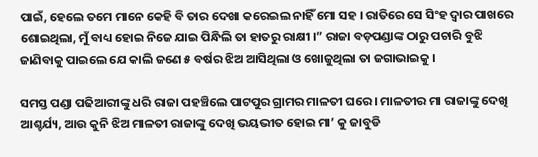ପାଇଁ, ହେଲେ ତମେ ମାନେ କେହି ବି ତାର ଦେଖା କରେଇଲ ନାହିଁ ମୋ ସହ । ରାତିରେ ସେ ସିଂହ ଦ୍ଵାର ପାଖରେ ଶୋଇଥିଲା, ମୁଁ ବାଧ୍ୟ ହୋଇ ନିଜେ ଯାଇ ପିନ୍ଧିଲି ତା ହାତରୁ ରାକ୍ଷୀ ।” ରାଜା ବଡ଼ପଣ୍ଡାଙ୍କ ଠାରୁ ପଚାରି ବୁଝି ଜାଣିବାକୁ ପାଇଲେ ଯେ କାଲି ଜଣେ ୫ ବର୍ଷର ଝିଅ ଆସିଥିଲା ଓ ଖୋଜୁଥିଲା ତା ଜଗାଭାଇକୁ ।

ସମସ୍ତ ପଣ୍ଡା ପଢିଆରୀଙ୍କୁ ଧରି ରାଜା ପହଞ୍ଚିଲେ ପାଟପୁର ଗ୍ରାମର ମାଳତୀ ଘରେ । ମାଳତୀର ମା ରାଜାଙ୍କୁ ଦେଖି ଆଶ୍ଚର୍ଯ୍ୟ, ଆଉ କୁନି ଝିଅ ମାଳତୀ ରାଜାଙ୍କୁ ଦେଖି ଭୟଭୀତ ହୋଇ ମା’ କୁ ଜାବୁଡି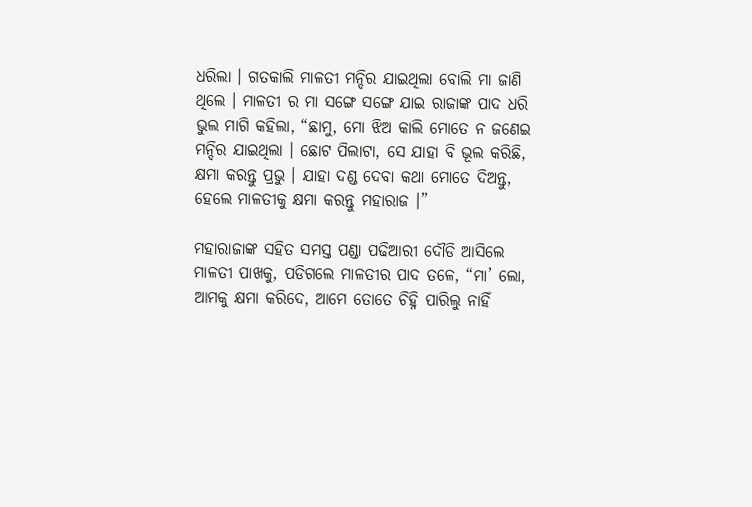ଧରିଲା । ଗତକାଲି ମାଳତୀ ମନ୍ଦିର ଯାଇଥିଲା ବୋଲି ମା ଜାଣି ଥିଲେ । ମାଳତୀ ର ମା ସଙ୍ଗେ ସଙ୍ଗେ ଯାଇ ରାଜାଙ୍କ ପାଦ ଧରି ଭୁଲ ମାଗି କହିଲା, “ଛାମୁ, ମୋ ଝିଅ କାଲି ମୋତେ ନ ଜଣେଇ ମନ୍ଦିର ଯାଇଥିଲା । ଛୋଟ ପିଲାଟା, ସେ ଯାହା ବି ଭୂଲ କରିଛି, କ୍ଷମା କରନ୍ତୁ ପ୍ରଭୁ । ଯାହା ଦଣ୍ଡ ଦେବା କଥା ମୋତେ ଦିଅନ୍ତୁ, ହେଲେ ମାଳତୀକୁ କ୍ଷମା କରନ୍ତୁ ମହାରାଜ ।”

ମହାରାଜାଙ୍କ ସହିତ ସମସ୍ତ ପଣ୍ଡା ପଢିଆରୀ ଦୌଡି ଆସିଲେ ମାଳତୀ ପାଖକୁ, ପଡିଗଲେ ମାଳତୀର ପାଦ ତଳେ, “ମା’ ଲୋ, ଆମକୁ କ୍ଷମା କରିଦେ, ଆମେ ତୋତେ ଚିହ୍ନି ପାରିଲୁ ନାହିଁ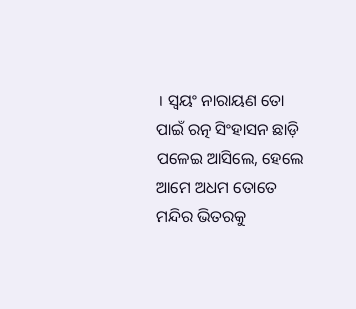। ସ୍ଵୟଂ ନାରାୟଣ ତୋ ପାଇଁ ରତ୍ନ ସିଂହାସନ ଛାଡ଼ି ପଳେଇ ଆସିଲେ, ହେଲେ ଆମେ ଅଧମ ତୋତେ ମନ୍ଦିର ଭିତରକୁ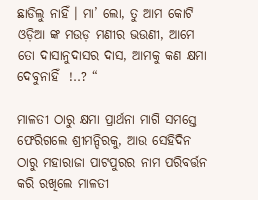ଛାଡିଲୁ ନାହିଁ । ମା’ ଲୋ, ତୁ ଆମ କୋଟି ଓଡ଼ିଆ ଙ୍କ ମଉଡ଼ ମଣୀର ଭଉଣୀ, ଆମେ ତୋ ଦାସାନୁଦାସର ଦାସ, ଆମକୁ କଣ କ୍ଷମା ଦେବୁନାହିଁ  !..? “

ମାଳତୀ ଠାରୁ କ୍ଷମା ପ୍ରାର୍ଥନା ମାଗି ସମସ୍ତେ ଫେରିଗଲେ ଶ୍ରୀମନ୍ଦିରକୁ, ଆଉ ସେହିଦିନ ଠାରୁ ମହାରାଜା ପାଟପୁରର ନାମ ପରିବର୍ତ୍ତନ କରି ରଖିଲେ ମାଳତୀ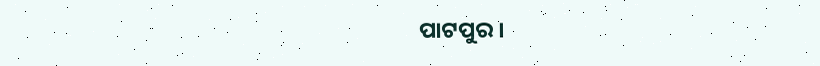ପାଟପୁର ।